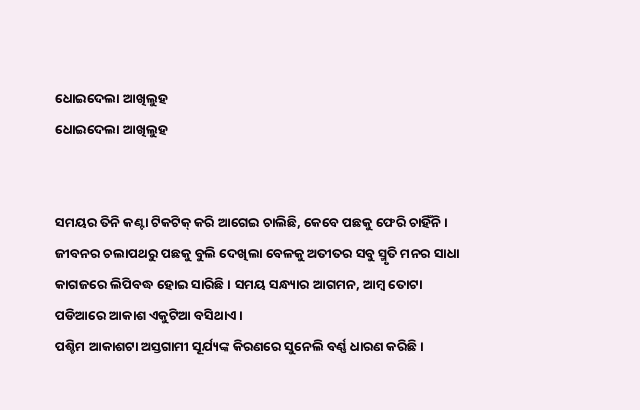ଧୋଇଦେଲା ଆଖିଲୁହ
ଧୋଇଦେଲା ଆଖିଲୁହ


ସମୟର ତିନି କଣ୍ଟା ଟିକଟିକ୍ କରି ଆଗେଇ ଚାଲିଛି, କେବେ ପଛକୁ ଫେରି ଚାହିଁନି । ଜୀବନର ଚଲାପଥରୁ ପଛକୁ ବୁଲି ଦେଖିଲା ବେଳକୁ ଅତୀତର ସବୁ ସ୍ମୃତି ମନର ସାଧା କାଗଜରେ ଲିପିବଦ୍ଧ ହୋଇ ସାରିଛି । ସମୟ ସନ୍ଧ୍ୟାର ଆଗମନ, ଆମ୍ବ ତୋଟା ପଡିଆରେ ଆକାଶ ଏକୁଟିଆ ବସିଥାଏ ।
ପଶ୍ଚିମ ଆକାଶଟା ଅସ୍ତଗାମୀ ସୂର୍ଯ୍ୟଙ୍କ କିରଣରେ ସୁନେଲି ବର୍ଣ୍ଣ ଧାରଣ କରିଛି ।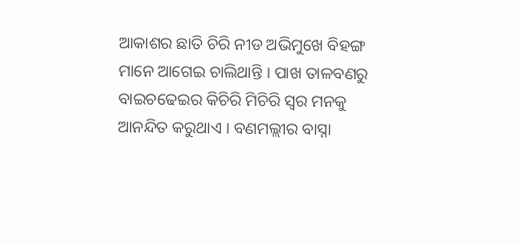ଆକାଶର ଛାତି ଚିରି ନୀଡ ଅଭିମୁଖେ ବିହଙ୍ଗ ମାନେ ଆଗେଇ ଚାଲିଥାନ୍ତି । ପାଖ ତାଳବଣରୁ ବାଇଚଢେଇର କିଚିରି ମିଚିରି ସ୍ବର ମନକୁ ଆନନ୍ଦିତ କରୁଥାଏ । ବଣମଲ୍ଲୀର ବାସ୍ନା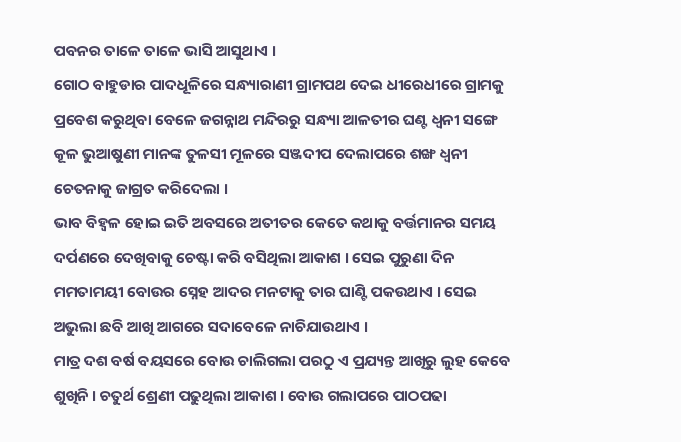ପବନର ତାଳେ ତାଳେ ଭାସି ଆସୁଥାଏ ।
ଗୋଠ ବାହୁଡାର ପାଦଧୂଳିରେ ସନ୍ଧ୍ୟାରାଣୀ ଗ୍ରାମପଥ ଦେଇ ଧୀରେଧୀରେ ଗ୍ରାମକୁ ପ୍ରବେଶ କରୁଥିବା ବେଳେ ଜଗନ୍ନାଥ ମନ୍ଦିରରୁ ସନ୍ଧ୍ୟା ଆଳତୀର ଘଣ୍ଟ ଧ୍ବନୀ ସଙ୍ଗେ କୂଳ ଭୁଆଷୁଣୀ ମାନଙ୍କ ତୁଳସୀ ମୂଳରେ ସଞ୍ଜଦୀପ ଦେଲାପରେ ଶଙ୍ଖ ଧ୍ବନୀ ଚେତନାକୁ ଜାଗ୍ରତ କରିଦେଲା ।
ଭାବ ବିହ୍ବଳ ହୋଇ ଇତି ଅବସରେ ଅତୀତର କେତେ କଥାକୁ ବର୍ତ୍ତମାନର ସମୟ ଦର୍ପଣରେ ଦେଖିବାକୁ ଚେଷ୍ଟା କରି ବସିଥିଲା ଆକାଶ । ସେଇ ପୁରୁଣା ଦିନ ମମତାମୟୀ ବୋଉର ସ୍ନେହ ଆଦର ମନଟାକୁ ତାର ଘାଣ୍ଟି ପକଉଥାଏ । ସେଇ ଅଭୁଲା ଛବି ଆଖି ଆଗରେ ସଦାବେଳେ ନାଚିଯାଉଥାଏ ।
ମାତ୍ର ଦଶ ବର୍ଷ ବୟସରେ ବୋଉ ଚାଲିଗଲା ପରଠୁ ଏ ପ୍ରଯ୍ୟନ୍ତ ଆଖିରୁ ଲୁହ କେବେ ଶୁଖିନି । ଚତୁର୍ଥ ଶ୍ରେଣୀ ପଢୁଥିଲା ଆକାଶ । ବୋଉ ଗଲାପରେ ପାଠପଢା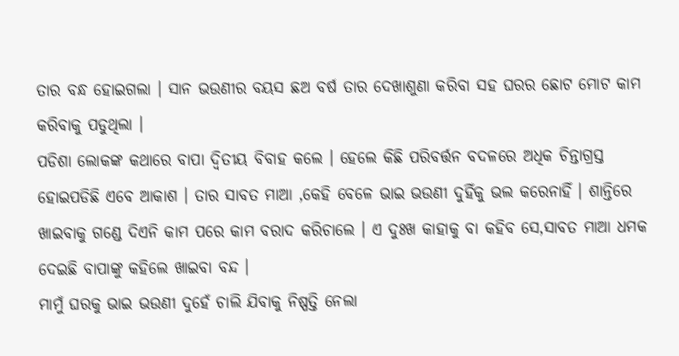ତାର ବନ୍ଧ ହୋଇଗଲା । ସାନ ଭଉଣୀର ବୟସ ଛଅ ବର୍ଷ ତାର ଦେଖାଶୁଣା କରିବା ସହ ଘରର ଛୋଟ ମୋଟ କାମ କରିବାକୁ ପଡୁଥିଲା ।
ପଡିଶା ଲୋକଙ୍କ କଥାରେ ବାପା ଦ୍ବିତୀୟ ବିବାହ କଲେ । ହେଲେ କିଛି ପରିବର୍ତ୍ତନ ବଦଳରେ ଅଧିକ ଚିନ୍ତାଗ୍ରସ୍ତ ହୋଇପଡିଛି ଏବେ ଆକାଶ । ତାର ସାବତ ମାଆ ,କେହି ବେଳେ ଭାଇ ଭଉଣୀ ଦୁହିଁକୁ ଭଲ କରେନାହିଁ । ଶାନ୍ତିରେ ଖାଇବାକୁ ଗଣ୍ଡେ ଦିଏନି କାମ ପରେ କାମ ବରାଦ କରିଚାଲେ । ଏ ଦୁଃଖ କାହାକୁ ବା କହିବ ସେ,ସାବତ ମାଆ ଧମକ ଦେଇଛି ବାପାଙ୍କୁ କହିଲେ ଖାଇବା ବନ୍ଦ ।
ମାମୁଁ ଘରକୁ ଭାଇ ଭଉଣୀ ଦୁହେଁ ଚାଲି ଯିବାକୁ ନିଷ୍ପତ୍ତି ନେଲା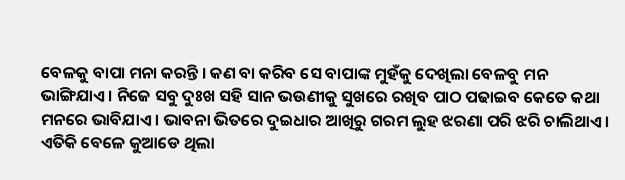ବେଳକୁ ବାପା ମନା କରନ୍ତି । କଣ ବା କରିବ ସେ ବାପାଙ୍କ ମୁହଁକୁ ଦେଖିଲା ବେଳବୁ ମନ ଭାଙ୍ଗିଯାଏ । ନିଜେ ସବୁ ଦୁଃଖ ସହି ସାନ ଭଉଣୀକୁ ସୁଖରେ ରଖିବ ପାଠ ପଢାଇବ କେତେ କଥା ମନରେ ଭାବିଯାଏ । ଭାବନା ଭିତରେ ଦୁଇଧାର ଆଖିରୁ ଗରମ ଲୁହ ଝରଣା ପରି ଝରି ଚାଲିଥାଏ ।
ଏତିକି ବେଳେ କୁଆଡେ ଥିଲା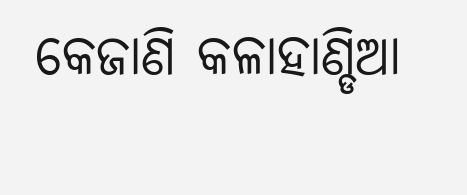କେଜାଣି କଳାହାଣ୍ଡିଆ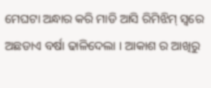ମେଘଟା ଅନ୍ଧାର କରି ମାଡି ଆସି ରିମିଝିମ୍ ସ୍ବରେ ଅଛଡାଏ ବର୍ଷା ଢାଳିଦେଲା । ଆକାଶ ର ଆଖିରୁ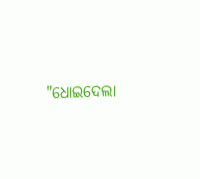"ଧୋଇଦେଲା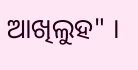ଆଖିଲୁହ" ।